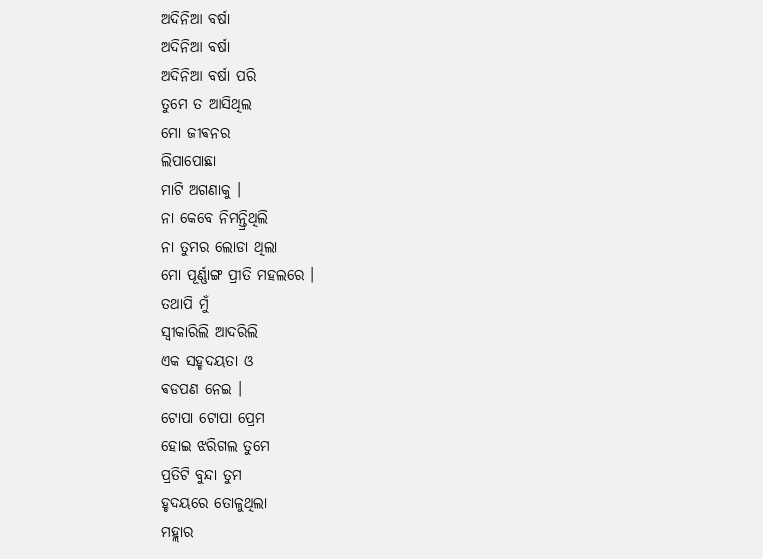ଅଦିନିଆ ବର୍ଷା
ଅଦିନିଆ ବର୍ଷା
ଅଦିନିଆ ବର୍ଷା ପରି
ତୁମେ ତ ଆସିଥିଲ
ମୋ ଜୀଵନର
ଲିପାପୋଛା
ମାଟି ଅଗଣାକୁ ।
ନା କେବେ ନିମନ୍ତ୍ରିଥିଲି
ନା ତୁମର ଲୋଡା ଥିଲା
ମୋ ପୂର୍ଣ୍ଣାଙ୍ଗ ପ୍ରୀତି ମହଲରେ ।
ତଥାପି ମୁଁ
ସ୍ଵୀକାରିଲି ଆଦରିଲି
ଏକ ସହୃଦୟତା ଓ
ଵଡପଣ ନେଇ ।
ଟୋପା ଟୋପା ପ୍ରେମ
ହୋଇ ଝରିଗଲ ତୁମେ
ପ୍ରତିଟି ବୁନ୍ଦା ତୁମ
ହୃଦୟରେ ତୋଳୁଥିଲା
ମହ୍ଲାର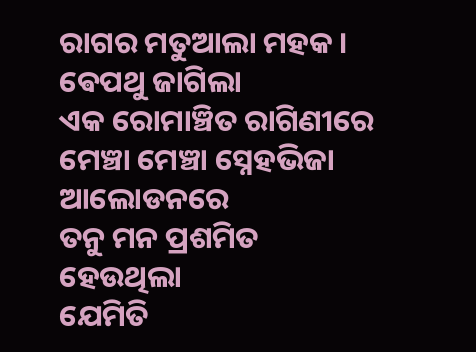ରାଗର ମତୁଆଲା ମହକ ।
ଵେପଥୁ ଜାଗିଲା
ଏକ ରୋମାଞ୍ଚିତ ରାଗିଣୀରେ
ମେଞ୍ଚା ମେଞ୍ଚା ସ୍ନେହଭିଜା
ଆଲୋଡନରେ
ତନୁ ମନ ପ୍ରଶମିତ
ହେଉଥିଲା
ଯେମିତି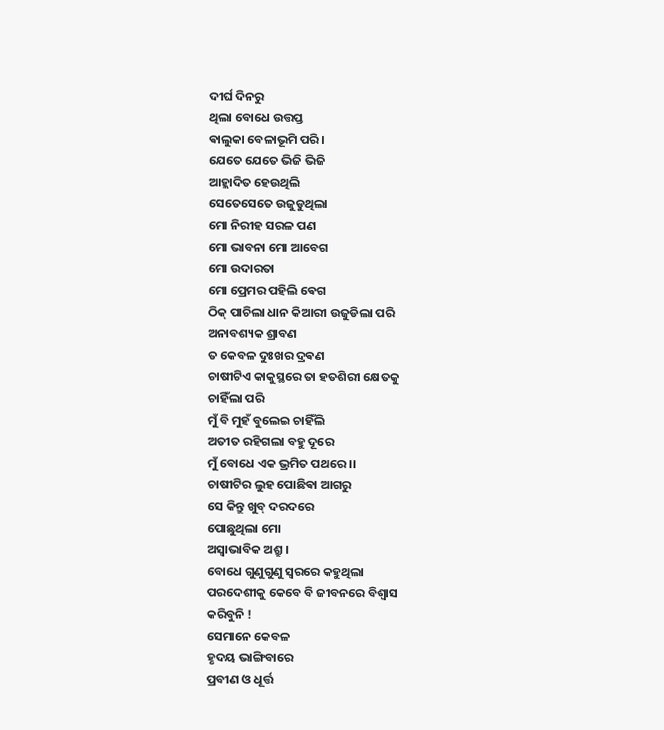ଦୀର୍ଘ ଦିନରୁ
ଥିଲା ବୋଧେ ଉତ୍ତପ୍ତ
ଵାଲୁକା ବେଳାଭୂମି ପରି ।
ଯେତେ ଯେତେ ଭିଜି ଭିଜି
ଆହ୍ଲାଦିତ ହେଉଥିଲି
ସେତେସେତେ ଉଜୁଡୁଥିଲା
ମୋ ନିରୀହ ସରଳ ପଣ
ମୋ ଭାବନା ମୋ ଆବେଗ
ମୋ ଉଦାରତା
ମୋ ପ୍ରେମର ପହିଲି ଵେଗ
ଠିକ୍ ପାଚିଲା ଧାନ କିଆରୀ ଉଜୁଡିଲା ପରି
ଅନାବଶ୍ୟକ ଶ୍ରାବଣ
ତ କେବଳ ଦୁଃଖର ଦ୍ରଵଣ
ଚାଷୀଟିଏ କାକୁସ୍ଥରେ ତା ହତଶିରୀ କ୍ଷେତକୁ
ଚାହିଁଲା ପରି
ମୁଁ ବି ମୁହଁ ବୁଲେଇ ଚାହିଁଲି
ଅତୀତ ରହିଗଲା ବହୁ ଦୂରେ
ମୁଁ ବୋଧେ ଏକ ଭ୍ରମିତ ପଥରେ ।।
ଚାଷୀଟିର ଲୁହ ପୋଛିଵା ଆଗରୁ
ସେ କିନ୍ତୁ ଖୁବ୍ ଦରଦରେ
ପୋଛୁଥିଲା ମୋ
ଅସ୍ବାଭାବିକ ଅଶ୍ରୁ ।
ବୋଧେ ଗୁଣୁଗୁଣୁ ସ୍ଵରରେ କହୁଥିଲା
ପରଦେଶୀକୁ କେବେ ବି ଜୀବନରେ ବିଶ୍ୱାସ
କରିବୁନି !
ସେମାନେ କେବଳ
ହୃଦୟ ଭାଙ୍ଗିବାରେ
ପ୍ରବୀଣ ଓ ଧୂର୍ତ୍ତ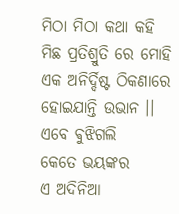ମିଠା ମିଠା କଥା କହି
ମିଛ ପ୍ରତିଶ୍ରୁତି ରେ ମୋହି
ଏକ ଅନିର୍ଦ୍ଦିଷ୍ଟ ଠିକଣାରେ
ହୋଇଯାନ୍ତି ଉଭାନ ।।
ଏବେ ଵୁଝିଗଲି
କେତେ ଭୟଙ୍କର
ଏ ଅଦିନିଆ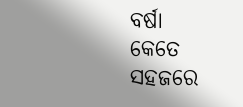ବର୍ଷା
କେତେ ସହଜରେ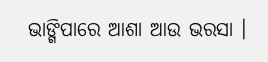ଭାଙ୍ଗିପାରେ ଆଶା ଆଉ ଭରସା ।